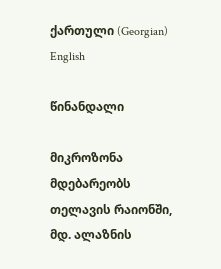ქართული (Georgian) English

წინანდალი

მიკროზონა მდებარეობს თელავის რაიონში, მდ. ალაზნის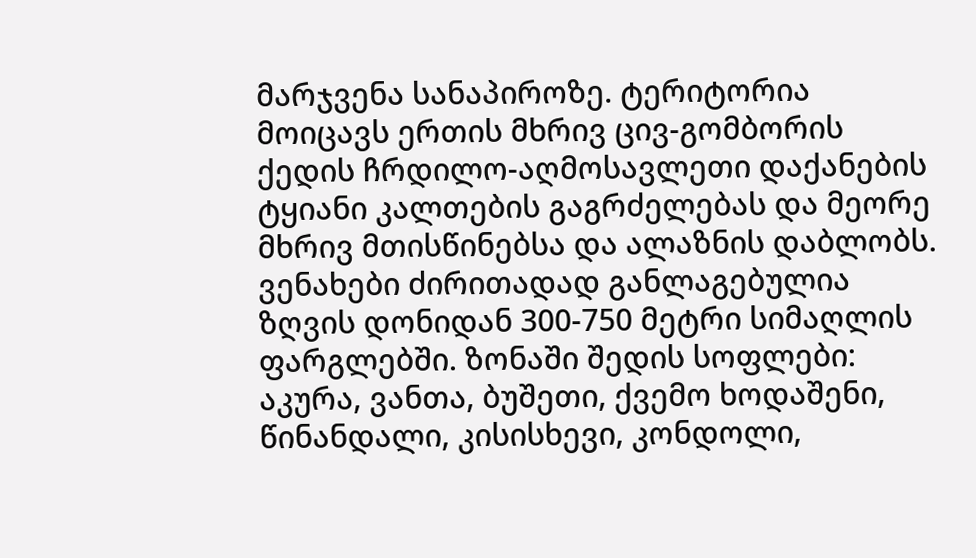მარჯვენა სანაპიროზე. ტერიტორია მოიცავს ერთის მხრივ ცივ-გომბორის ქედის ჩრდილო-აღმოსავლეთი დაქანების ტყიანი კალთების გაგრძელებას და მეორე მხრივ მთისწინებსა და ალაზნის დაბლობს. ვენახები ძირითადად განლაგებულია ზღვის დონიდან 300-750 მეტრი სიმაღლის ფარგლებში. ზონაში შედის სოფლები: აკურა, ვანთა, ბუშეთი, ქვემო ხოდაშენი, წინანდალი, კისისხევი, კონდოლი,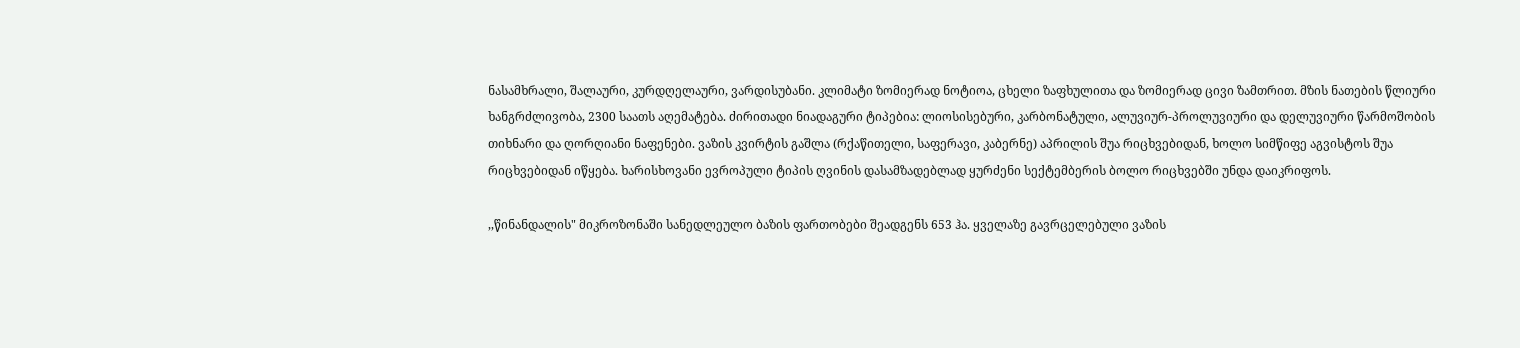ნასამხრალი, შალაური, კურდღელაური, ვარდისუბანი. კლიმატი ზომიერად ნოტიოა, ცხელი ზაფხულითა და ზომიერად ცივი ზამთრით. მზის ნათების წლიური ხანგრძლივობა, 2300 საათს აღემატება. ძირითადი ნიადაგური ტიპებია: ლიოსისებური, კარბონატული, ალუვიურ-პროლუვიური და დელუვიური წარმოშობის თიხნარი და ღორღიანი ნაფენები. ვაზის კვირტის გაშლა (რქაწითელი, საფერავი, კაბერნე) აპრილის შუა რიცხვებიდან, ხოლო სიმწიფე აგვისტოს შუა რიცხვებიდან იწყება. ხარისხოვანი ევროპული ტიპის ღვინის დასამზადებლად ყურძენი სექტემბერის ბოლო რიცხვებში უნდა დაიკრიფოს.

,,წინანდალის" მიკროზონაში სანედლეულო ბაზის ფართობები შეადგენს 653 ჰა. ყველაზე გავრცელებული ვაზის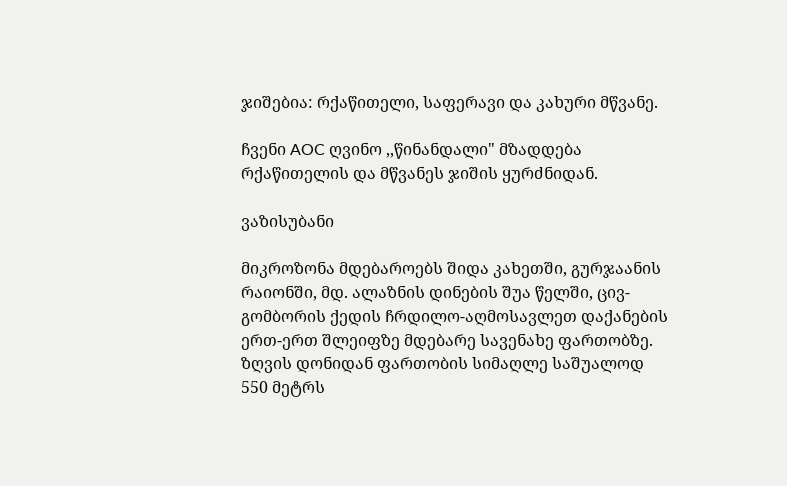ჯიშებია: რქაწითელი, საფერავი და კახური მწვანე.

ჩვენი AOC ღვინო ,,წინანდალი" მზადდება რქაწითელის და მწვანეს ჯიშის ყურძნიდან.

ვაზისუბანი

მიკროზონა მდებაროებს შიდა კახეთში, გურჯაანის რაიონში, მდ. ალაზნის დინების შუა წელში, ცივ-გომბორის ქედის ჩრდილო-აღმოსავლეთ დაქანების ერთ-ერთ შლეიფზე მდებარე სავენახე ფართობზე. ზღვის დონიდან ფართობის სიმაღლე საშუალოდ 550 მეტრს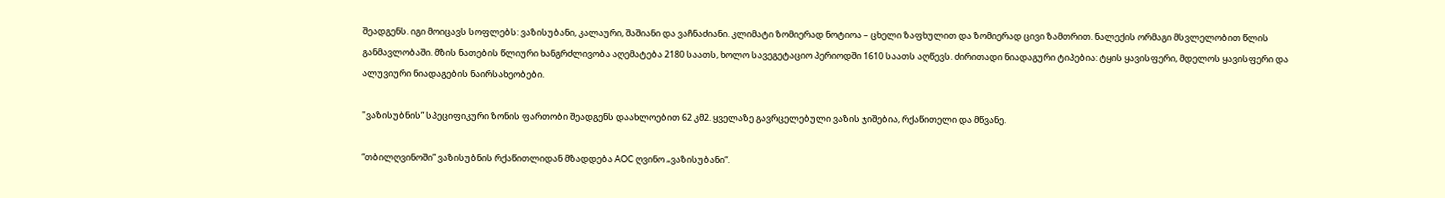შეადგენს. იგი მოიცავს სოფლებს: ვაზისუბანი, კალაური, შაშიანი და ვაჩნაძიანი. კლიმატი ზომიერად ნოტიოა – ცხელი ზაფხულით და ზომიერად ცივი ზამთრით. ნალექის ორმაგი მსვლელობით წლის განმავლობაში. მზის ნათების წლიური ხანგრძლივობა აღემატება 2180 საათს, ხოლო სავეგეტაციო პერიოდში 1610 საათს აღწევს. ძირითადი ნიადაგური ტიპებია: ტყის ყავისფერი, მდელოს ყავისფერი და ალუვიური ნიადაგების ნაირსახეობები.

"ვაზისუბნის” სპეციფიკური ზონის ფართობი შეადგენს დაახლოებით 62 კმ2. ყველაზე გავრცელებული ვაზის ჯიშებია, რქაწითელი და მწვანე.

“თბილღვინოში” ვაზისუბნის რქაწითლიდან მზადდება AOC ღვინო „ვაზისუბანი“.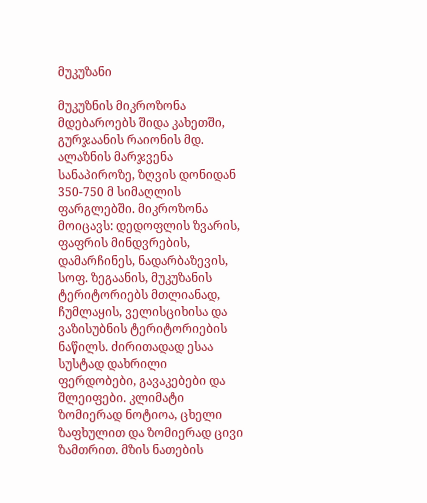მუკუზანი

მუკუზნის მიკროზონა მდებაროებს შიდა კახეთში, გურჯაანის რაიონის მდ. ალაზნის მარჯვენა სანაპიროზე, ზღვის დონიდან 350-750 მ სიმაღლის ფარგლებში. მიკროზონა მოიცავს: დედოფლის ზვარის, ფაფრის მინდვრების, დამარჩინეს, ნადარბაზევის, სოფ. ზეგაანის, მუკუზანის ტერიტორიებს მთლიანად, ჩუმლაყის, ველისციხისა და ვაზისუბნის ტერიტორიების ნაწილს. ძირითადად ესაა სუსტად დახრილი ფერდობები, გავაკებები და შლეიფები. კლიმატი ზომიერად ნოტიოა, ცხელი ზაფხულით და ზომიერად ცივი ზამთრით. მზის ნათების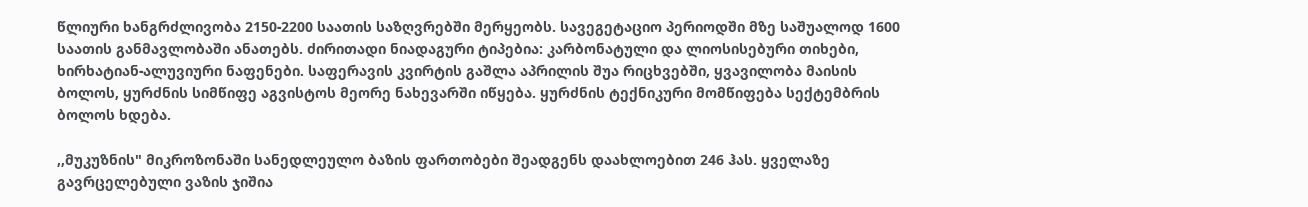წლიური ხანგრძლივობა 2150-2200 საათის საზღვრებში მერყეობს. სავეგეტაციო პერიოდში მზე საშუალოდ 1600 საათის განმავლობაში ანათებს. ძირითადი ნიადაგური ტიპებია: კარბონატული და ლიოსისებური თიხები, ხირხატიან-ალუვიური ნაფენები. საფერავის კვირტის გაშლა აპრილის შუა რიცხვებში, ყვავილობა მაისის ბოლოს, ყურძნის სიმწიფე აგვისტოს მეორე ნახევარში იწყება. ყურძნის ტექნიკური მომწიფება სექტემბრის ბოლოს ხდება.

,,მუკუზნის" მიკროზონაში სანედლეულო ბაზის ფართობები შეადგენს დაახლოებით 246 ჰას. ყველაზე გავრცელებული ვაზის ჯიშია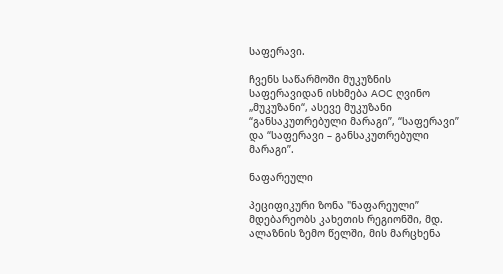საფერავი.

ჩვენს საწარმოში მუკუზნის საფერავიდან ისხმება AOC ღვინო „მუკუზანი“, ასევე მუკუზანი “განსაკუთრებული მარაგი”, “საფერავი” და “საფერავი – განსაკუთრებული მარაგი”.

ნაფარეული

პეციფიკური ზონა "ნაფარეული” მდებარეობს კახეთის რეგიონში, მდ. ალაზნის ზემო წელში, მის მარცხენა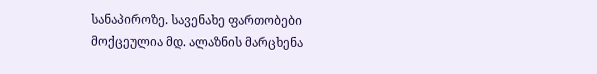სანაპიროზე. სავენახე ფართობები მოქცეულია მდ. ალაზნის მარცხენა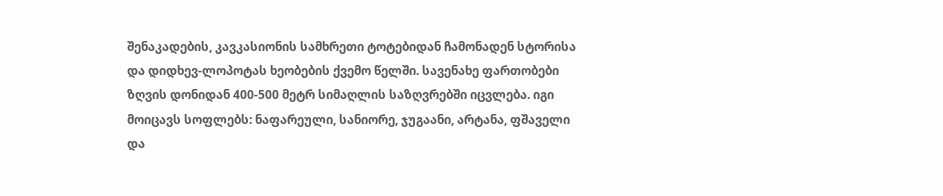შენაკადების, კავკასიონის სამხრეთი ტოტებიდან ჩამონადენ სტორისა და დიდხევ-ლოპოტას ხეობების ქვემო წელში. სავენახე ფართობები ზღვის დონიდან 400-500 მეტრ სიმაღლის საზღვრებში იცვლება. იგი მოიცავს სოფლებს: ნაფარეული, სანიორე, ჯუგაანი, არტანა, ფშაველი და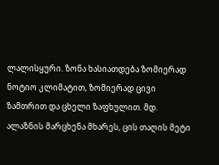ლალისყური. ზონა ხასიათდება ზომიერად ნოტიო კლიმატით, ზომიერად ცივი ზამთრით და ცხელი ზაფხულით. მდ. ალაზნის მარცხენა მხარეს, ცის თაღის მეტი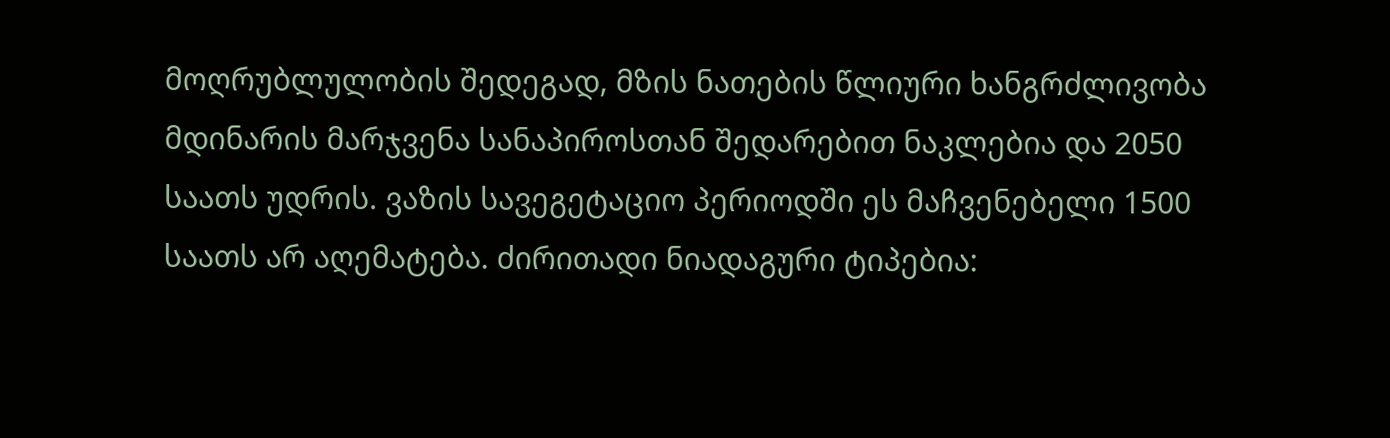მოღრუბლულობის შედეგად, მზის ნათების წლიური ხანგრძლივობა მდინარის მარჯვენა სანაპიროსთან შედარებით ნაკლებია და 2050 საათს უდრის. ვაზის სავეგეტაციო პერიოდში ეს მაჩვენებელი 1500 საათს არ აღემატება. ძირითადი ნიადაგური ტიპებია: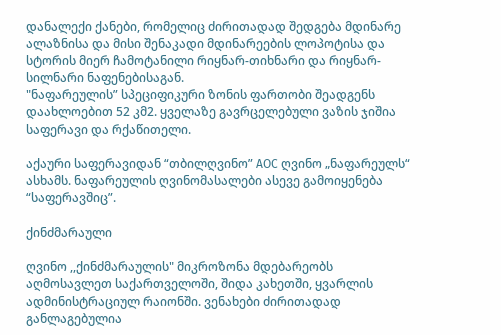დანალექი ქანები, რომელიც ძირითადად შედგება მდინარე ალაზნისა და მისი შენაკადი მდინარეების ლოპოტისა და სტორის მიერ ჩამოტანილი რიყნარ-თიხნარი და რიყნარ-სილნარი ნაფენებისაგან.
"ნაფარეულის” სპეციფიკური ზონის ფართობი შეადგენს დაახლოებით 52 კმ2. ყველაზე გავრცელებული ვაზის ჯიშია საფერავი და რქაწითელი.

აქაური საფერავიდან “თბილღვინო” AOC ღვინო „ნაფარეულს“ ასხამს. ნაფარეულის ღვინომასალები ასევე გამოიყენება “საფერავშიც”.

ქინძმარაული

ღვინო ,,ქინძმარაულის" მიკროზონა მდებარეობს აღმოსავლეთ საქართველოში, შიდა კახეთში, ყვარლის ადმინისტრაციულ რაიონში. ვენახები ძირითადად განლაგებულია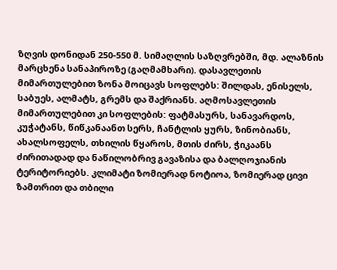ზღვის დონიდან 250-550 მ. სიმაღლის საზღვრებში, მდ. ალაზნის მარცხენა სანაპიროზე (გაღმამხარი). დასავლეთის მიმართულებით ზონა მოიცავს სოფლებს: შილდას, ენისელს, საბუეს, ალმატს, გრემს და შაქრიანს. აღმოსავლეთის მიმართულებით კი სოფლების: ფატმასურს, სანავარდოს, კუჭატანს, წიწკანაანთ სერს, ჩანტლის ყურს, ზინობიანს, ახალსოფელს, თხილის წყაროს, მთის ძირს, ჭიკაანს ძირითადად და ნაწილობრივ გავაზისა და ბალღოჯიანის ტერიტორიებს. კლიმატი ზომიერად ნოტიოა, ზომიერად ცივი ზამთრით და თბილი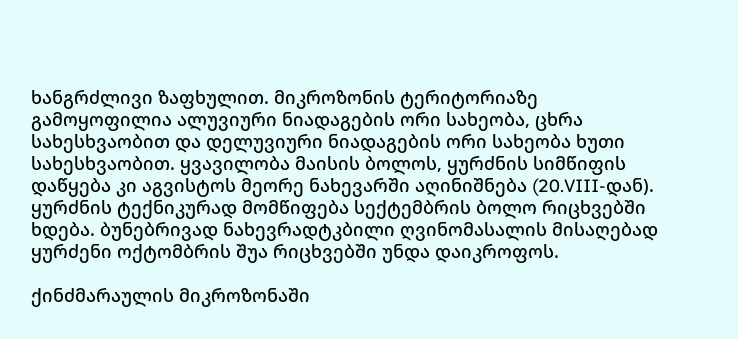ხანგრძლივი ზაფხულით. მიკროზონის ტერიტორიაზე გამოყოფილია ალუვიური ნიადაგების ორი სახეობა, ცხრა სახესხვაობით და დელუვიური ნიადაგების ორი სახეობა ხუთი სახესხვაობით. ყვავილობა მაისის ბოლოს, ყურძნის სიმწიფის დაწყება კი აგვისტოს მეორე ნახევარში აღინიშნება (20.VIII-დან). ყურძნის ტექნიკურად მომწიფება სექტემბრის ბოლო რიცხვებში ხდება. ბუნებრივად ნახევრადტკბილი ღვინომასალის მისაღებად ყურძენი ოქტომბრის შუა რიცხვებში უნდა დაიკროფოს.

ქინძმარაულის მიკროზონაში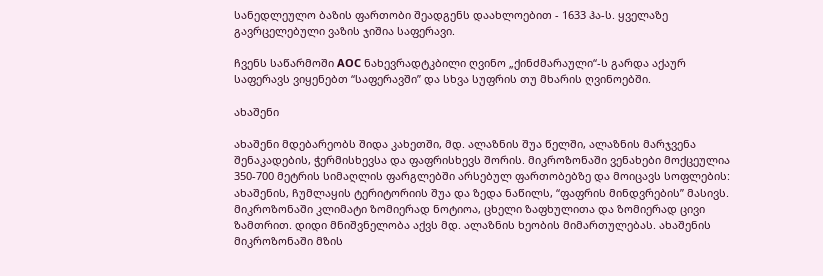სანედლეულო ბაზის ფართობი შეადგენს დაახლოებით - 1633 ჰა-ს. ყველაზე გავრცელებული ვაზის ჯიშია საფერავი.

ჩვენს საწარმოში AOC ნახევრადტკბილი ღვინო „ქინძმარაული“-ს გარდა აქაურ საფერავს ვიყენებთ “საფერავში” და სხვა სუფრის თუ მხარის ღვინოებში.

ახაშენი

ახაშენი მდებარეობს შიდა კახეთში, მდ. ალაზნის შუა წელში, ალაზნის მარჯვენა შენაკადების, ჭერმისხევსა და ფაფრისხევს შორის. მიკროზონაში ვენახები მოქცეულია 350-700 მეტრის სიმაღლის ფარგლებში არსებულ ფართობებზე და მოიცავს სოფლების: ახაშენის, ჩუმლაყის ტერიტორიის შუა და ზედა ნაწილს, “ფაფრის მინდვრების” მასივს. მიკროზონაში კლიმატი ზომიერად ნოტიოა, ცხელი ზაფხულითა და ზომიერად ცივი ზამთრით. დიდი მნიშვნელობა აქვს მდ. ალაზნის ხეობის მიმართულებას. ახაშენის მიკროზონაში მზის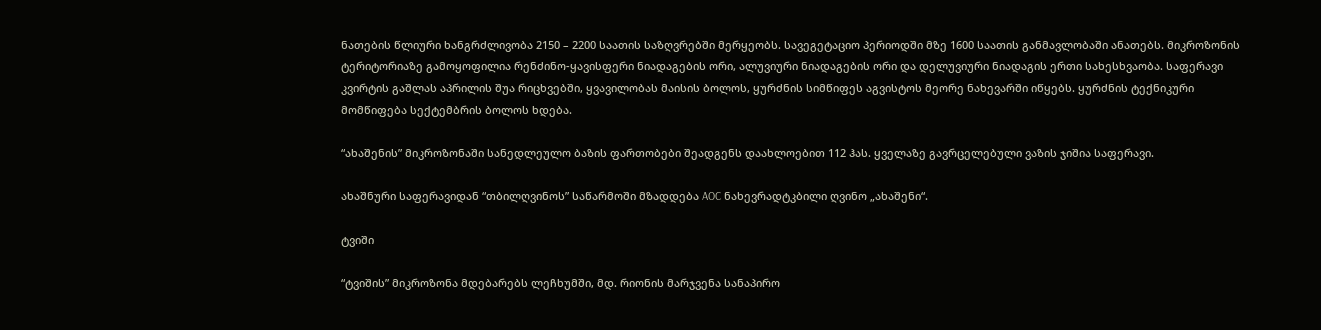ნათების წლიური ხანგრძლივობა 2150 – 2200 საათის საზღვრებში მერყეობს. სავეგეტაციო პერიოდში მზე 1600 საათის განმავლობაში ანათებს. მიკროზონის ტერიტორიაზე გამოყოფილია რენძინო-ყავისფერი ნიადაგების ორი, ალუვიური ნიადაგების ორი და დელუვიური ნიადაგის ერთი სახესხვაობა. საფერავი კვირტის გაშლას აპრილის შუა რიცხვებში, ყვავილობას მაისის ბოლოს, ყურძნის სიმწიფეს აგვისტოს მეორე ნახევარში იწყებს. ყურძნის ტექნიკური მომწიფება სექტემბრის ბოლოს ხდება.

“ახაშენის” მიკროზონაში სანედლეულო ბაზის ფართობები შეადგენს დაახლოებით 112 ჰას. ყველაზე გავრცელებული ვაზის ჯიშია საფერავი.

ახაშნური საფერავიდან “თბილღვინოს” საწარმოში მზადდება AOC ნახევრადტკბილი ღვინო „ახაშენი“.

ტვიში

“ტვიშის” მიკროზონა მდებარებს ლეჩხუმში, მდ. რიონის მარჯვენა სანაპირო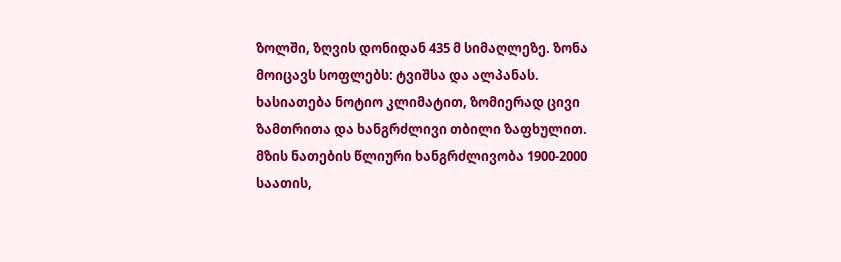ზოლში, ზღვის დონიდან 435 მ სიმაღლეზე. ზონა მოიცავს სოფლებს: ტვიშსა და ალპანას. ხასიათება ნოტიო კლიმატით, ზომიერად ცივი ზამთრითა და ხანგრძლივი თბილი ზაფხულით. მზის ნათების წლიური ხანგრძლივობა 1900-2000 საათის,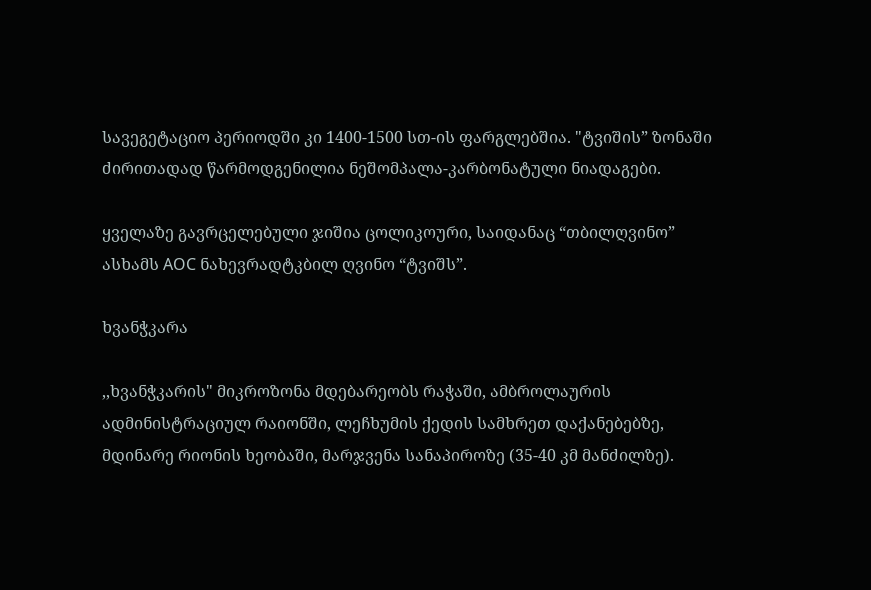სავეგეტაციო პერიოდში კი 1400-1500 სთ-ის ფარგლებშია. "ტვიშის” ზონაში ძირითადად წარმოდგენილია ნეშომპალა-კარბონატული ნიადაგები.

ყველაზე გავრცელებული ჯიშია ცოლიკოური, საიდანაც “თბილღვინო” ასხამს AOC ნახევრადტკბილ ღვინო “ტვიშს”.

ხვანჭკარა

,,ხვანჭკარის" მიკროზონა მდებარეობს რაჭაში, ამბროლაურის ადმინისტრაციულ რაიონში, ლეჩხუმის ქედის სამხრეთ დაქანებებზე, მდინარე რიონის ხეობაში, მარჯვენა სანაპიროზე (35-40 კმ მანძილზე).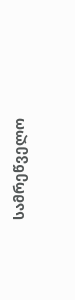სამრეწველო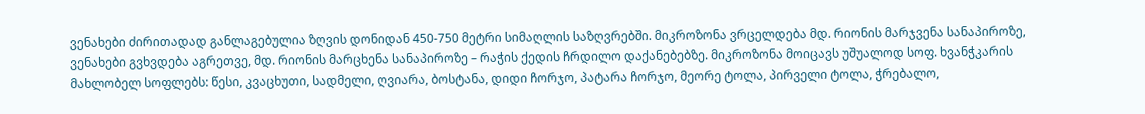ვენახები ძირითადად განლაგებულია ზღვის დონიდან 450-750 მეტრი სიმაღლის საზღვრებში. მიკროზონა ვრცელდება მდ. რიონის მარჯვენა სანაპიროზე, ვენახები გვხვდება აგრეთვე, მდ. რიონის მარცხენა სანაპიროზე – რაჭის ქედის ჩრდილო დაქანებებზე. მიკროზონა მოიცავს უშუალოდ სოფ. ხვანჭკარის მახლობელ სოფლებს: წესი, კვაცხუთი, სადმელი, ღვიარა, ბოსტანა, დიდი ჩორჯო, პატარა ჩორჯო, მეორე ტოლა, პირველი ტოლა, ჭრებალო,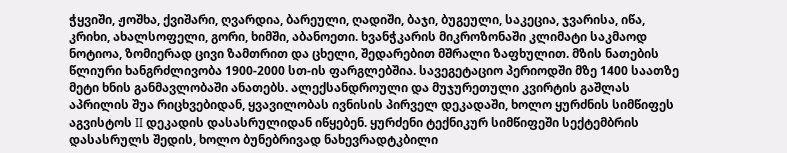ჭყვიში, ჟოშხა, ქვიშარი, ღვარდია, ბარეული, ღადიში, ბაჯი, ბუგეული, საკეცია, ჯვარისა, იწა, კრიხი, ახალსოფელი, გორი, ხიმში, აბანოეთი. ხვანჭკარის მიკროზონაში კლიმატი საკმაოდ ნოტიოა, ზომიერად ცივი ზამთრით და ცხელი, შედარებით მშრალი ზაფხულით. მზის ნათების წლიური ხანგრძლივობა 1900-2000 სთ-ის ფარგლებშია. სავეგეტაციო პერიოდში მზე 1400 საათზე მეტი ხნის განმავლობაში ანათებს. ალექსანდროული და მუჯურეთული კვირტის გაშლას აპრილის შუა რიცხვებიდან, ყვავილობას ივნისის პირველ დეკადაში, ხოლო ყურძნის სიმწიფეს აგვისტოს II დეკადის დასასრულიდან იწყებენ. ყურძენი ტექნიკურ სიმწიფეში სექტემბრის დასასრულს შედის, ხოლო ბუნებრივად ნახევრადტკბილი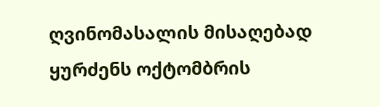ღვინომასალის მისაღებად ყურძენს ოქტომბრის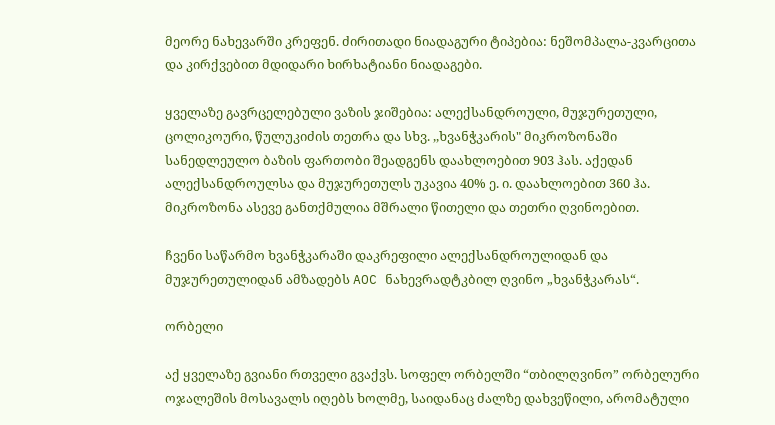მეორე ნახევარში კრეფენ. ძირითადი ნიადაგური ტიპებია: ნეშომპალა-კვარცითა და კირქვებით მდიდარი ხირხატიანი ნიადაგები.

ყველაზე გავრცელებული ვაზის ჯიშებია: ალექსანდროული, მუჯურეთული, ცოლიკოური, წულუკიძის თეთრა და სხვ. ,,ხვანჭკარის" მიკროზონაში სანედლეულო ბაზის ფართობი შეადგენს დაახლოებით 903 ჰას. აქედან ალექსანდროულსა და მუჯურეთულს უკავია 40% ე. ი. დაახლოებით 360 ჰა. მიკროზონა ასევე განთქმულია მშრალი წითელი და თეთრი ღვინოებით.

ჩვენი საწარმო ხვანჭკარაში დაკრეფილი ალექსანდროულიდან და მუჯურეთულიდან ამზადებს AOC ნახევრადტკბილ ღვინო „ხვანჭკარას“.

ორბელი

აქ ყველაზე გვიანი რთველი გვაქვს. სოფელ ორბელში “თბილღვინო” ორბელური ოჯალეშის მოსავალს იღებს ხოლმე, საიდანაც ძალზე დახვეწილი, არომატული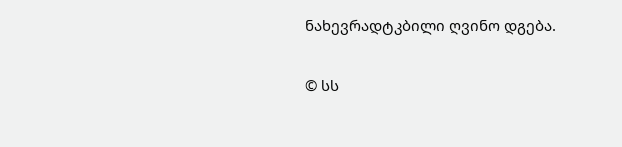ნახევრადტკბილი ღვინო დგება.

© სს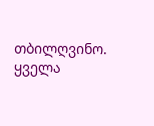თბილღვინო. ყველა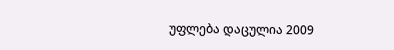უფლება დაცულია 2009